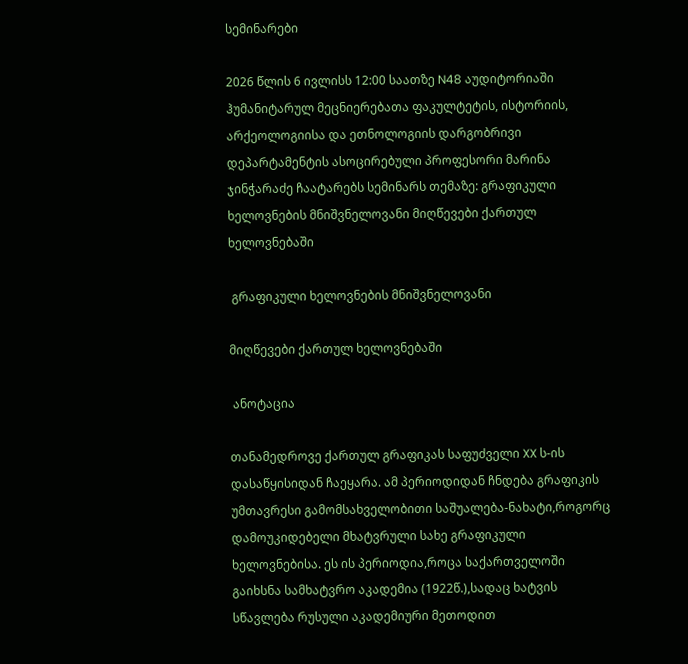სემინარები

2026 წლის 6 ივლისს 12:00 საათზე N48 აუდიტორიაში ჰუმანიტარულ მეცნიერებათა ფაკულტეტის, ისტორიის, არქეოლოგიისა და ეთნოლოგიის დარგობრივი დეპარტამენტის ასოცირებული პროფესორი მარინა ჯინჭარაძე ჩაატარებს სემინარს თემაზე: გრაფიკული ხელოვნების მნიშვნელოვანი მიღწევები ქართულ ხელოვნებაში

 გრაფიკული ხელოვნების მნიშვნელოვანი

მიღწევები ქართულ ხელოვნებაში

 ანოტაცია

თანამედროვე ქართულ გრაფიკას საფუძველი XX ს-ის დასაწყისიდან ჩაეყარა. ამ პერიოდიდან ჩნდება გრაფიკის უმთავრესი გამომსახველობითი საშუალება-ნახატი,როგორც დამოუკიდებელი მხატვრული სახე გრაფიკული ხელოვნებისა. ეს ის პერიოდია,როცა საქართველოში გაიხსნა სამხატვრო აკადემია (1922წ.),სადაც ხატვის სწავლება რუსული აკადემიური მეთოდით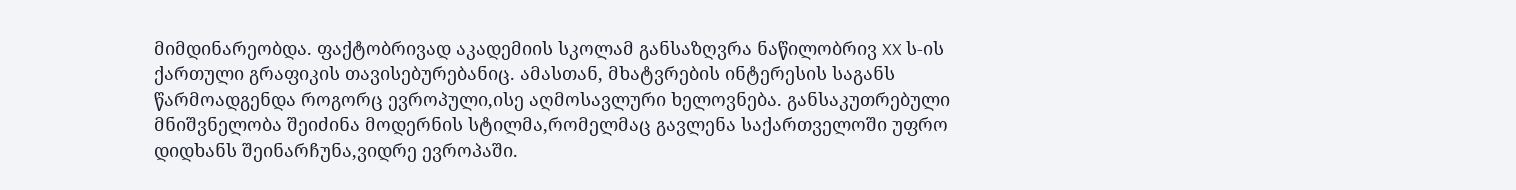მიმდინარეობდა. ფაქტობრივად აკადემიის სკოლამ განსაზღვრა ნაწილობრივ XX ს-ის ქართული გრაფიკის თავისებურებანიც. ამასთან, მხატვრების ინტერესის საგანს წარმოადგენდა როგორც ევროპული,ისე აღმოსავლური ხელოვნება. განსაკუთრებული მნიშვნელობა შეიძინა მოდერნის სტილმა,რომელმაც გავლენა საქართველოში უფრო დიდხანს შეინარჩუნა,ვიდრე ევროპაში.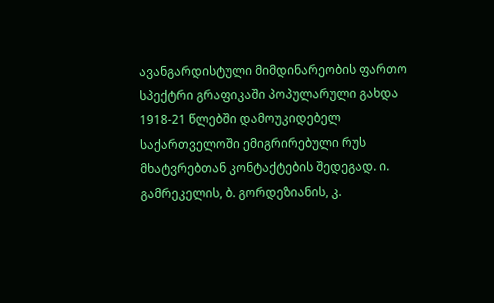ავანგარდისტული მიმდინარეობის ფართო სპექტრი გრაფიკაში პოპულარული გახდა 1918-21 წლებში დამოუკიდებელ საქართველოში ემიგრირებული რუს მხატვრებთან კონტაქტების შედეგად. ი. გამრეკელის, ბ. გორდეზიანის, კ.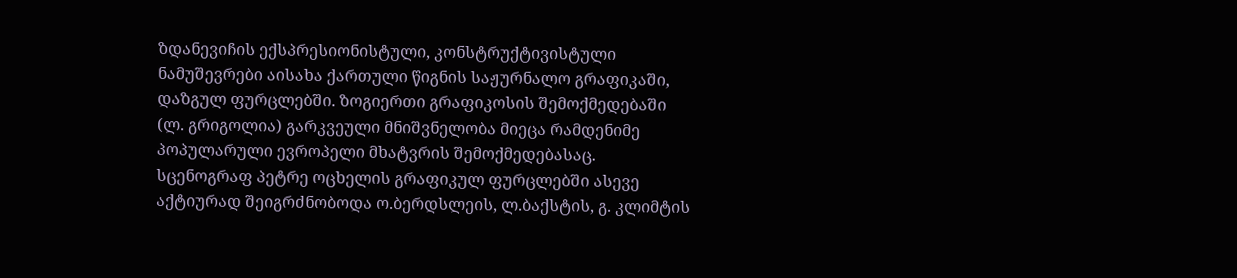ზდანევიჩის ექსპრესიონისტული, კონსტრუქტივისტული ნამუშევრები აისახა ქართული წიგნის საჟურნალო გრაფიკაში, დაზგულ ფურცლებში. ზოგიერთი გრაფიკოსის შემოქმედებაში (ლ. გრიგოლია) გარკვეული მნიშვნელობა მიეცა რამდენიმე პოპულარული ევროპელი მხატვრის შემოქმედებასაც. სცენოგრაფ პეტრე ოცხელის გრაფიკულ ფურცლებში ასევე აქტიურად შეიგრძნობოდა ო.ბერდსლეის, ლ.ბაქსტის, გ. კლიმტის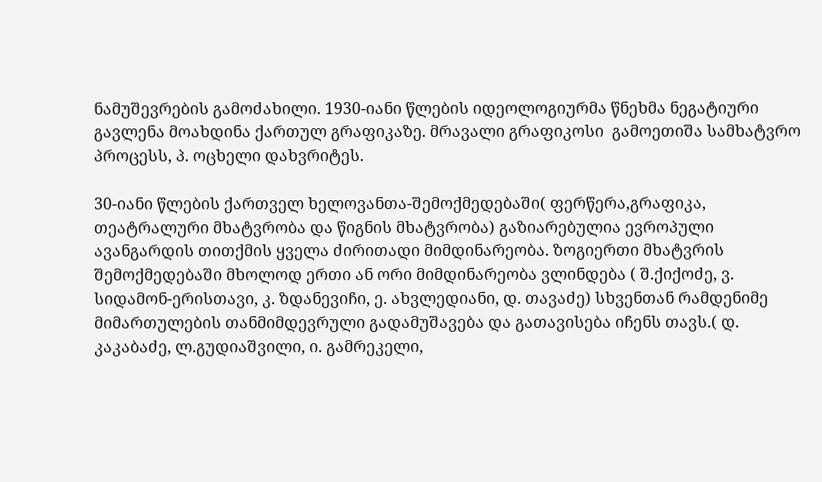ნამუშევრების გამოძახილი. 1930-იანი წლების იდეოლოგიურმა წნეხმა ნეგატიური გავლენა მოახდინა ქართულ გრაფიკაზე. მრავალი გრაფიკოსი  გამოეთიშა სამხატვრო პროცესს, პ. ოცხელი დახვრიტეს.

30-იანი წლების ქართველ ხელოვანთა-შემოქმედებაში( ფერწერა,გრაფიკა, თეატრალური მხატვრობა და წიგნის მხატვრობა) გაზიარებულია ევროპული ავანგარდის თითქმის ყველა ძირითადი მიმდინარეობა. ზოგიერთი მხატვრის შემოქმედებაში მხოლოდ ერთი ან ორი მიმდინარეობა ვლინდება ( შ.ქიქოძე, ვ. სიდამონ-ერისთავი, კ. ზდანევიჩი, ე. ახვლედიანი, დ. თავაძე) სხვენთან რამდენიმე მიმართულების თანმიმდევრული გადამუშავება და გათავისება იჩენს თავს.( დ. კაკაბაძე, ლ.გუდიაშვილი, ი. გამრეკელი,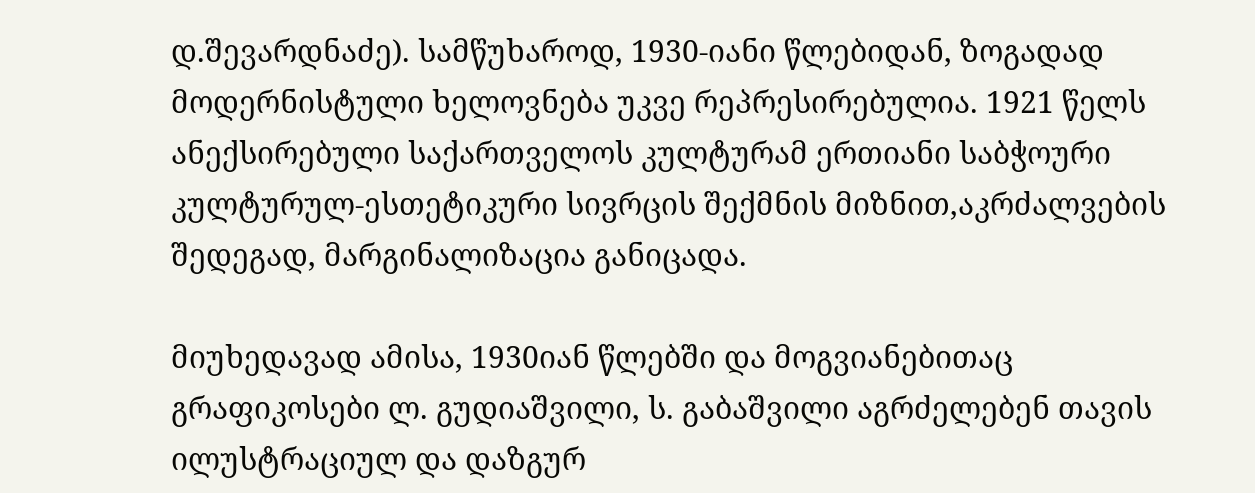დ.შევარდნაძე). სამწუხაროდ, 1930-იანი წლებიდან, ზოგადად მოდერნისტული ხელოვნება უკვე რეპრესირებულია. 1921 წელს ანექსირებული საქართველოს კულტურამ ერთიანი საბჭოური კულტურულ-ესთეტიკური სივრცის შექმნის მიზნით,აკრძალვების შედეგად, მარგინალიზაცია განიცადა.

მიუხედავად ამისა, 1930იან წლებში და მოგვიანებითაც გრაფიკოსები ლ. გუდიაშვილი, ს. გაბაშვილი აგრძელებენ თავის ილუსტრაციულ და დაზგურ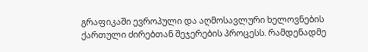გრაფიკაში ევროპული და აღმოსავლური ხელოვნების ქართული ძირებთან შეჯერების პროცესს. რამდენადმე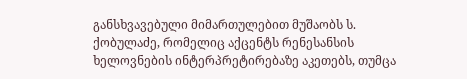განსხვავებული მიმართულებით მუშაობს ს. ქობულაძე, რომელიც აქცენტს რენესანსის ხელოვნების ინტერპრეტირებაზე აკეთებს, თუმცა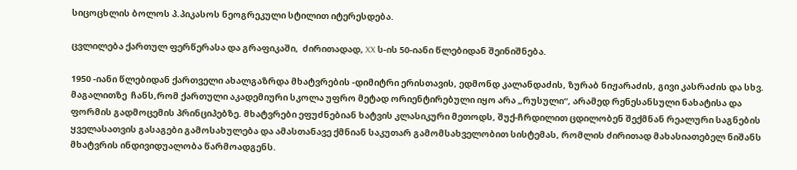სიცოცხლის ბოლოს პ.პიკასოს ნეოგრეკული სტილით იტერესდება.

ცვლილება ქართულ ფერწერასა და გრაფიკაში,  ძირითადად, XX ს-ის 50-იანი წლებიდან შეინიშნება.

1950 -იანი წლებიდან ქართველი ახალგაზრდა მხატვრების -დიმიტრი ერისთავის, ედმონდ კალანდაძის, ზურაბ ნიჟარაძის, გივი კასრაძის და სხვ. მაგალითზე  ჩანს,რომ ქართული აკადემიური სკოლა უფრო მეტად ორიენტირებული იყო არა „რუსული“, არამედ რენესანსული ნახატისა და ფორმის გადმოცემის პრინციპებზე. მხატვრები ეფუძნებიან ხატვის კლასიკური მეთოდს, შუქ-ჩრდილით ცდილობენ შექმნან რეალური საგნების ყველასათვის გასაგები გამოსახულება და ამასთანავე ქმნიან საკუთარ გამომსახველობით სისტემას, რომლის ძირითად მახასიათებელ ნიშანს მხატვრის ინდივიდუალობა წარმოადგენს.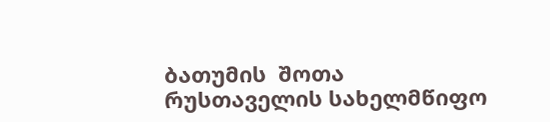ბათუმის  შოთა რუსთაველის სახელმწიფო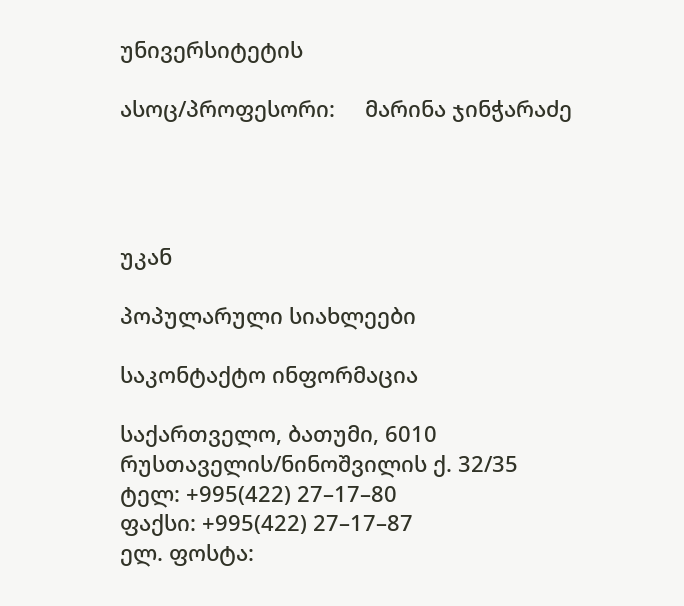უნივერსიტეტის

ასოც/პროფესორი:     მარინა ჯინჭარაძე




უკან

პოპულარული სიახლეები

საკონტაქტო ინფორმაცია

საქართველო, ბათუმი, 6010
რუსთაველის/ნინოშვილის ქ. 32/35
ტელ: +995(422) 27–17–80
ფაქსი: +995(422) 27–17–87
ელ. ფოსტა: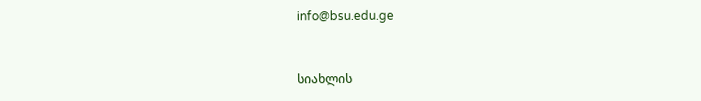info@bsu.edu.ge


სიახლის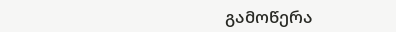გამოწერა